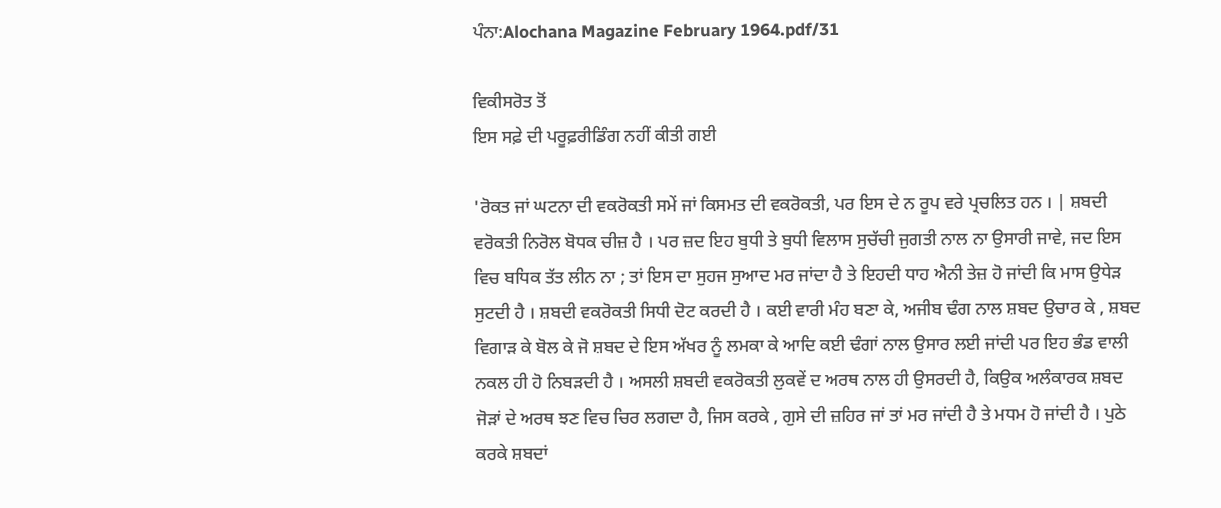ਪੰਨਾ:Alochana Magazine February 1964.pdf/31

ਵਿਕੀਸਰੋਤ ਤੋਂ
ਇਸ ਸਫ਼ੇ ਦੀ ਪਰੂਫ਼ਰੀਡਿੰਗ ਨਹੀਂ ਕੀਤੀ ਗਈ

'ਰੋਕਤ ਜਾਂ ਘਟਨਾ ਦੀ ਵਕਰੋਕਤੀ ਸਮੇਂ ਜਾਂ ਕਿਸਮਤ ਦੀ ਵਕਰੋਕਤੀ, ਪਰ ਇਸ ਦੇ ਨ ਰੂਪ ਵਰੇ ਪ੍ਰਚਲਿਤ ਹਨ । | ਸ਼ਬਦੀ ਵਰੋਕਤੀ ਨਿਰੋਲ ਬੋਧਕ ਚੀਜ਼ ਹੈ । ਪਰ ਜ਼ਦ ਇਹ ਬੁਧੀ ਤੇ ਬੁਧੀ ਵਿਲਾਸ ਸੁਚੱਚੀ ਜੁਗਤੀ ਨਾਲ ਨਾ ਉਸਾਰੀ ਜਾਵੇ, ਜਦ ਇਸ ਵਿਚ ਬਧਿਕ ਤੱਤ ਲੀਨ ਨਾ ; ਤਾਂ ਇਸ ਦਾ ਸੁਹਜ ਸੁਆਦ ਮਰ ਜਾਂਦਾ ਹੈ ਤੇ ਇਹਦੀ ਧਾਹ ਐਨੀ ਤੇਜ਼ ਹੋ ਜਾਂਦੀ ਕਿ ਮਾਸ ਉਧੇੜ ਸੁਟਦੀ ਹੈ । ਸ਼ਬਦੀ ਵਕਰੋਕਤੀ ਸਿਧੀ ਦੋਟ ਕਰਦੀ ਹੈ । ਕਈ ਵਾਰੀ ਮੰਹ ਬਣਾ ਕੇ, ਅਜੀਬ ਢੰਗ ਨਾਲ ਸ਼ਬਦ ਉਚਾਰ ਕੇ , ਸ਼ਬਦ ਵਿਗਾੜ ਕੇ ਬੋਲ ਕੇ ਜੋ ਸ਼ਬਦ ਦੇ ਇਸ ਅੱਖਰ ਨੂੰ ਲਮਕਾ ਕੇ ਆਦਿ ਕਈ ਢੰਗਾਂ ਨਾਲ ਉਸਾਰ ਲਈ ਜਾਂਦੀ ਪਰ ਇਹ ਭੰਡ ਵਾਲੀ ਨਕਲ ਹੀ ਹੋ ਨਿਬੜਦੀ ਹੈ । ਅਸਲੀ ਸ਼ਬਦੀ ਵਕਰੋਕਤੀ ਲੁਕਵੇਂ ਦ ਅਰਥ ਨਾਲ ਹੀ ਉਸਰਦੀ ਹੈ, ਕਿਉਕ ਅਲੰਕਾਰਕ ਸ਼ਬਦ ਜੋੜਾਂ ਦੇ ਅਰਥ ਝਣ ਵਿਚ ਚਿਰ ਲਗਦਾ ਹੈ, ਜਿਸ ਕਰਕੇ , ਗੁਸੇ ਦੀ ਜ਼ਹਿਰ ਜਾਂ ਤਾਂ ਮਰ ਜਾਂਦੀ ਹੈ ਤੇ ਮਧਮ ਹੋ ਜਾਂਦੀ ਹੈ । ਪੁਠੇ ਕਰਕੇ ਸ਼ਬਦਾਂ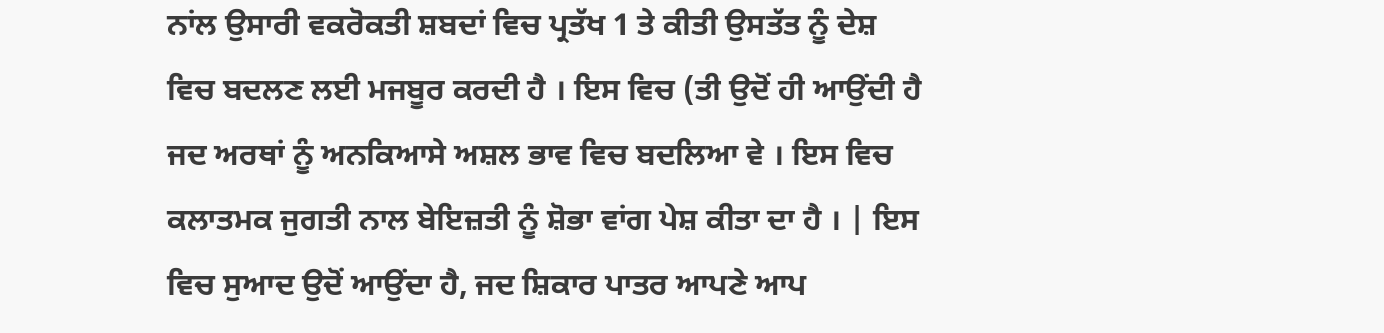ਨਾਂਲ ਉਸਾਰੀ ਵਕਰੋਕਤੀ ਸ਼ਬਦਾਂ ਵਿਚ ਪ੍ਰਤੱਖ 1 ਤੇ ਕੀਤੀ ਉਸਤੱਤ ਨੂੰ ਦੇਸ਼ ਵਿਚ ਬਦਲਣ ਲਈ ਮਜਬੂਰ ਕਰਦੀ ਹੈ । ਇਸ ਵਿਚ (ਤੀ ਉਦੋਂ ਹੀ ਆਉਂਦੀ ਹੈ ਜਦ ਅਰਥਾਂ ਨੂੰ ਅਨਕਿਆਸੇ ਅਸ਼ਲ ਭਾਵ ਵਿਚ ਬਦਲਿਆ ਵੇ । ਇਸ ਵਿਚ ਕਲਾਤਮਕ ਜੁਗਤੀ ਨਾਲ ਬੇਇਜ਼ਤੀ ਨੂੰ ਸ਼ੋਭਾ ਵਾਂਗ ਪੇਸ਼ ਕੀਤਾ ਦਾ ਹੈ । | ਇਸ ਵਿਚ ਸੁਆਦ ਉਦੋਂ ਆਉਂਦਾ ਹੈ, ਜਦ ਸ਼ਿਕਾਰ ਪਾਤਰ ਆਪਣੇ ਆਪ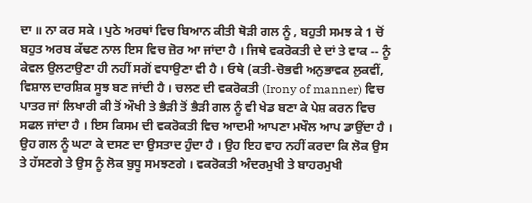ਦਾ ॥ ਨਾ ਕਰ ਸਕੇ । ਪੁਠੇ ਅਰਥਾਂ ਵਿਚ ਬਿਆਨ ਕੀਤੀ ਥੋੜੀ ਗਲ ਨੂੰ , ਬਹੁਤੀ ਸਮਝ ਕੇ 1 ਚੋਂ ਬਹੁਤ ਅਰਬ ਕੱਢਣ ਨਾਲ ਇਸ ਵਿਚ ਜ਼ੋਰ ਆ ਜਾਂਦਾ ਹੈ । ਜਿਥੇ ਵਕਰੋਕਤੀ ਦੇ ਦਾਂ ਤੇ ਵਾਕ -- ਨੂੰ ਕੇਵਲ ਉਲਟਾਉਣਾ ਹੀ ਨਹੀਂ ਸਗੋਂ ਵਧਾਉਣਾ ਵੀ ਹੈ । ਓਥੇ (ਕਤੀ-ਚੋਭਵੀ ਅਨੁਭਾਵਕ ਲੁਕਵੀਂ, ਵਿਸ਼ਾਲ ਦਾਰਸ਼ਿਕ ਸੂਝ ਬਣ ਜਾਂਦੀ ਹੈ । ਚਲਣ ਦੀ ਵਕਰੋਕਤੀ (Irony of manner) ਵਿਚ ਪਾਤਰ ਜਾਂ ਲਿਖਾਰੀ ਕੀ ਤੋਂ ਔਖੀ ਤੇ ਭੈੜੀ ਤੋਂ ਭੈੜੀ ਗਲ ਨੂੰ ਵੀ ਖੇਡ ਬਣਾ ਕੇ ਪੇਸ਼ ਕਰਨ ਵਿਚ ਸਫਲ ਜਾਂਦਾ ਹੈ । ਇਸ ਕਿਸਮ ਦੀ ਵਕਰੋਕਤੀ ਵਿਚ ਆਦਮੀ ਆਪਣਾ ਮਖੌਲ ਆਪ ਡਾਉਂਦਾ ਹੈ । ਉਹ ਗਲ ਨੂੰ ਘਟਾ ਕੇ ਦਸਣ ਦਾ ਉਸਤਾਦ ਹੁੰਦਾ ਹੈ । ਉਹ ਇਹ ਵਾਹ ਨਹੀਂ ਕਰਦਾ ਕਿ ਲੋਕ ਉਸ ਤੇ ਹੱਸਣਗੇ ਤੇ ਉਸ ਨੂੰ ਲੋਕ ਬੁਧੂ ਸਮਝਣਗੇ । ਵਕਰੋਕਤੀ ਅੰਦਰਮੁਖੀ ਤੇ ਬਾਹਰਮੁਖੀ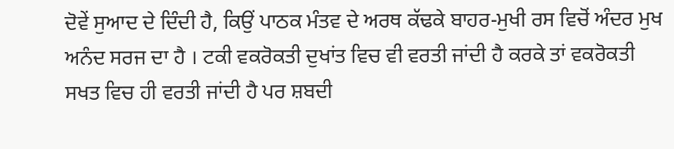ਦੋਵੇਂ ਸੁਆਦ ਦੇ ਦਿੰਦੀ ਹੈ, ਕਿਉਂ ਪਾਠਕ ਮੰਤਵ ਦੇ ਅਰਥ ਕੱਢਕੇ ਬਾਹਰ-ਮੁਖੀ ਰਸ ਵਿਚੋਂ ਅੰਦਰ ਮੁਖ ਅਨੰਦ ਸਰਜ ਦਾ ਹੈ । ਟਕੀ ਵਕਰੋਕਤੀ ਦੁਖਾਂਤ ਵਿਚ ਵੀ ਵਰਤੀ ਜਾਂਦੀ ਹੈ ਕਰਕੇ ਤਾਂ ਵਕਰੋਕਤੀ ਸਖਤ ਵਿਚ ਹੀ ਵਰਤੀ ਜਾਂਦੀ ਹੈ ਪਰ ਸ਼ਬਦੀ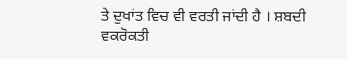ਤੇ ਦੁਖਾਂਤ ਵਿਚ ਵੀ ਵਰਤੀ ਜਾਂਦੀ ਹੈ । ਸ਼ਬਦੀ ਵਕਰੋਕਤੀ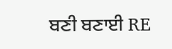ਬਣੀ ਬਣਾਈ RE